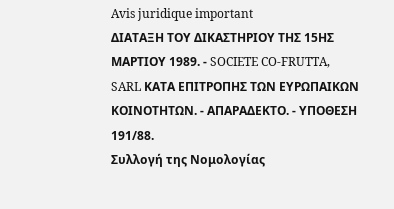Avis juridique important
ΔΙΑΤΑΞΗ ΤΟΥ ΔΙΚΑΣΤΗΡΙΟΥ ΤΗΣ 15ΗΣ ΜΑΡΤΙΟΥ 1989. - SOCIETE CO-FRUTTA, SARL ΚΑΤΑ ΕΠΙΤΡΟΠΗΣ ΤΩΝ ΕΥΡΩΠΑΙΚΩΝ ΚΟΙΝΟΤΗΤΩΝ. - ΑΠΑΡΑΔΕΚΤΟ. - ΥΠΟΘΕΣΗ 191/88.
Συλλογή της Νομολογίας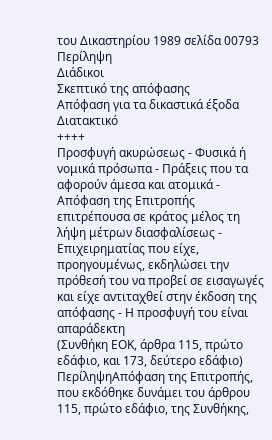του Δικαστηρίου 1989 σελίδα 00793
Περίληψη
Διάδικοι
Σκεπτικό της απόφασης
Απόφαση για τα δικαστικά έξοδα
Διατακτικό
++++
Προσφυγή ακυρώσεως - Φυσικά ή νομικά πρόσωπα - Πράξεις που τα αφορούν άμεσα και ατομικά - Απόφαση της Επιτροπής επιτρέπουσα σε κράτος μέλος τη λήψη μέτρων διασφαλίσεως - Επιχειρηματίας που είχε, προηγουμένως, εκδηλώσει την πρόθεσή του να προβεί σε εισαγωγές και είχε αντιταχθεί στην έκδοση της απόφασης - Η προσφυγή του είναι απαράδεκτη
(Συνθήκη ΕΟΚ, άρθρα 115, πρώτο εδάφιο, και 173, δεύτερο εδάφιο)
ΠερίληψηΑπόφαση της Επιτροπής, που εκδόθηκε δυνάμει του άρθρου 115, πρώτο εδάφιο, της Συνθήκης,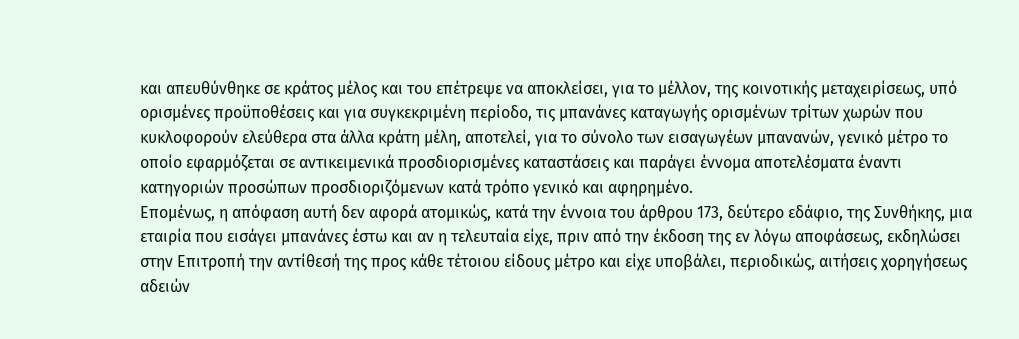και απευθύνθηκε σε κράτος μέλος και του επέτρεψε να αποκλείσει, για το μέλλον, της κοινοτικής μεταχειρίσεως, υπό ορισμένες προϋποθέσεις και για συγκεκριμένη περίοδο, τις μπανάνες καταγωγής ορισμένων τρίτων χωρών που κυκλοφορούν ελεύθερα στα άλλα κράτη μέλη, αποτελεί, για το σύνολο των εισαγωγέων μπανανών, γενικό μέτρο το οποίο εφαρμόζεται σε αντικειμενικά προσδιορισμένες καταστάσεις και παράγει έννομα αποτελέσματα έναντι κατηγοριών προσώπων προσδιοριζόμενων κατά τρόπο γενικό και αφηρημένο.
Επομένως, η απόφαση αυτή δεν αφορά ατομικώς, κατά την έννοια του άρθρου 173, δεύτερο εδάφιο, της Συνθήκης, μια εταιρία που εισάγει μπανάνες έστω και αν η τελευταία είχε, πριν από την έκδοση της εν λόγω αποφάσεως, εκδηλώσει στην Επιτροπή την αντίθεσή της προς κάθε τέτοιου είδους μέτρο και είχε υποβάλει, περιοδικώς, αιτήσεις χορηγήσεως αδειών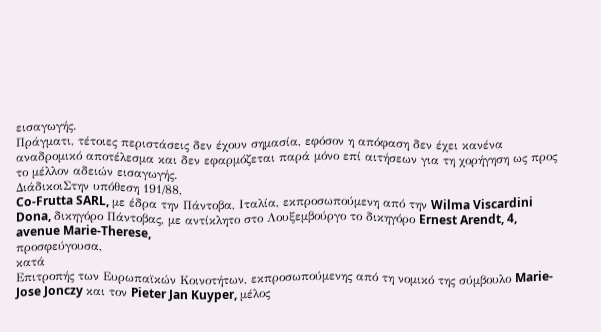εισαγωγής.
Πράγματι, τέτοιες περιστάσεις δεν έχουν σημασία, εφόσον η απόφαση δεν έχει κανένα αναδρομικό αποτέλεσμα και δεν εφαρμόζεται παρά μόνο επί αιτήσεων για τη χορήγηση ως προς το μέλλον αδειών εισαγωγής.
ΔιάδικοιΣτην υπόθεση 191/88,
Co-Frutta SARL, με έδρα την Πάντοβα, Ιταλία, εκπροσωπούμενη από την Wilma Viscardini Dona, δικηγόρο Πάντοβας, με αντίκλητο στο Λουξεμβούργο το δικηγόρο Ernest Arendt, 4, avenue Marie-Therese,
προσφεύγουσα,
κατά
Επιτροπής των Ευρωπαϊκών Κοινοτήτων, εκπροσωπούμενης από τη νομικό της σύμβουλο Marie-Jose Jonczy και τον Pieter Jan Kuyper, μέλος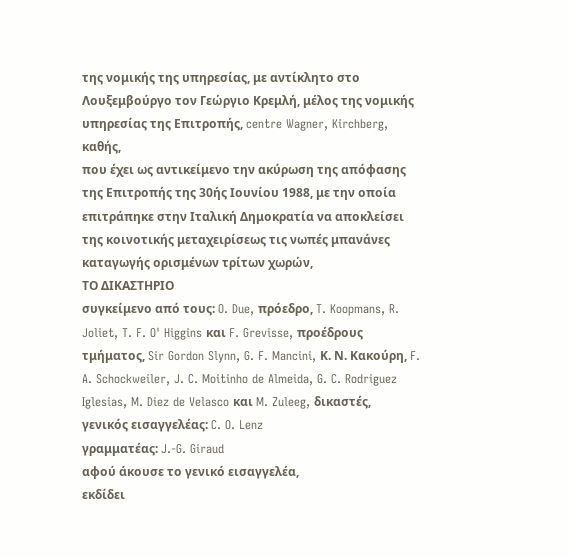της νομικής της υπηρεσίας, με αντίκλητο στο Λουξεμβούργο τον Γεώργιο Κρεμλή, μέλος της νομικής υπηρεσίας της Επιτροπής, centre Wagner, Kirchberg,
καθής,
που έχει ως αντικείμενο την ακύρωση της απόφασης της Επιτροπής της 30ής Ιουνίου 1988, με την οποία επιτράπηκε στην Ιταλική Δημοκρατία να αποκλείσει της κοινοτικής μεταχειρίσεως τις νωπές μπανάνες καταγωγής ορισμένων τρίτων χωρών,
ΤΟ ΔΙΚΑΣΤΗΡΙΟ
συγκείμενο από τους: O. Due, πρόεδρο, T. Koopmans, R. Joliet, T. F. O' Higgins και F. Grevisse, προέδρους τμήματος, Sir Gordon Slynn, G. F. Mancini, Κ. Ν. Κακούρη, F. A. Schockweiler, J. C. Moitinho de Almeida, G. C. Rodriguez Iglesias, M. Diez de Velasco και M. Zuleeg, δικαστές,
γενικός εισαγγελέας: C. O. Lenz
γραμματέας: J.-G. Giraud
αφού άκουσε το γενικό εισαγγελέα,
εκδίδει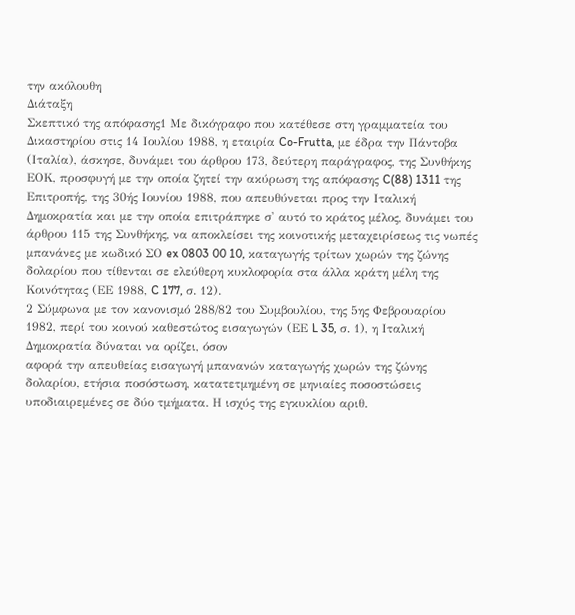την ακόλουθη
Διάταξη
Σκεπτικό της απόφασης1 Με δικόγραφο που κατέθεσε στη γραμματεία του Δικαστηρίου στις 14 Ιουλίου 1988, η εταιρία Co-Frutta, με έδρα την Πάντοβα (Ιταλία), άσκησε, δυνάμει του άρθρου 173, δεύτερη παράγραφος, της Συνθήκης ΕΟΚ, προσφυγή με την οποία ζητεί την ακύρωση της απόφασης C(88) 1311 της Επιτροπής, της 30ής Ιουνίου 1988, που απευθύνεται προς την Ιταλική Δημοκρατία και με την οποία επιτράπηκε σ' αυτό το κράτος μέλος, δυνάμει του άρθρου 115 της Συνθήκης, να αποκλείσει της κοινοτικής μεταχειρίσεως τις νωπές μπανάνες με κωδικό ΣΟ ex 0803 00 10, καταγωγής τρίτων χωρών της ζώνης δολαρίου που τίθενται σε ελεύθερη κυκλοφορία στα άλλα κράτη μέλη της Κοινότητας (ΕΕ 1988, C 177, σ. 12).
2 Σύμφωνα με τον κανονισμό 288/82 του Συμβουλίου, της 5ης Φεβρουαρίου 1982, περί του κοινού καθεστώτος εισαγωγών (ΕΕ L 35, σ. 1), η Ιταλική Δημοκρατία δύναται να ορίζει, όσον
αφορά την απευθείας εισαγωγή μπανανών καταγωγής χωρών της ζώνης δολαρίου, ετήσια ποσόστωση, κατατετμημένη σε μηνιαίες ποσοστώσεις υποδιαιρεμένες σε δύο τμήματα. Η ισχύς της εγκυκλίου αριθ.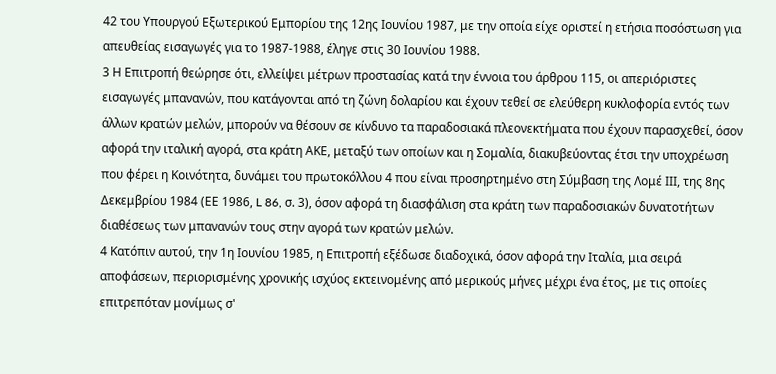42 του Υπουργού Εξωτερικού Εμπορίου της 12ης Ιουνίου 1987, με την οποία είχε οριστεί η ετήσια ποσόστωση για απευθείας εισαγωγές για το 1987-1988, έληγε στις 30 Ιουνίου 1988.
3 Η Επιτροπή θεώρησε ότι, ελλείψει μέτρων προστασίας κατά την έννοια του άρθρου 115, οι απεριόριστες εισαγωγές μπανανών, που κατάγονται από τη ζώνη δολαρίου και έχουν τεθεί σε ελεύθερη κυκλοφορία εντός των άλλων κρατών μελών, μπορούν να θέσουν σε κίνδυνο τα παραδοσιακά πλεονεκτήματα που έχουν παρασχεθεί, όσον αφορά την ιταλική αγορά, στα κράτη ΑΚΕ, μεταξύ των οποίων και η Σομαλία, διακυβεύοντας έτσι την υποχρέωση που φέρει η Κοινότητα, δυνάμει του πρωτοκόλλου 4 που είναι προσηρτημένο στη Σύμβαση της Λομέ ΙΙΙ, της 8ης Δεκεμβρίου 1984 (ΕΕ 1986, L 86, σ. 3), όσον αφορά τη διασφάλιση στα κράτη των παραδοσιακών δυνατοτήτων διαθέσεως των μπανανών τους στην αγορά των κρατών μελών.
4 Κατόπιν αυτού, την 1η Ιουνίου 1985, η Επιτροπή εξέδωσε διαδοχικά, όσον αφορά την Ιταλία, μια σειρά αποφάσεων, περιορισμένης χρονικής ισχύος εκτεινομένης από μερικούς μήνες μέχρι ένα έτος, με τις οποίες επιτρεπόταν μονίμως σ'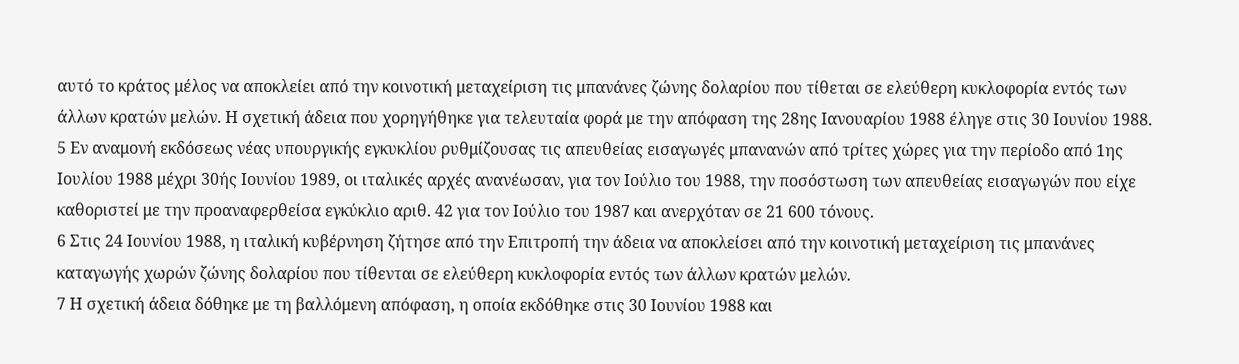αυτό το κράτος μέλος να αποκλείει από την κοινοτική μεταχείριση τις μπανάνες ζώνης δολαρίου που τίθεται σε ελεύθερη κυκλοφορία εντός των άλλων κρατών μελών. Η σχετική άδεια που χορηγήθηκε για τελευταία φορά με την απόφαση της 28ης Ιανουαρίου 1988 έληγε στις 30 Ιουνίου 1988.
5 Εν αναμονή εκδόσεως νέας υπουργικής εγκυκλίου ρυθμίζουσας τις απευθείας εισαγωγές μπανανών από τρίτες χώρες για την περίοδο από 1ης Ιουλίου 1988 μέχρι 30ής Ιουνίου 1989, οι ιταλικές αρχές ανανέωσαν, για τον Ιούλιο του 1988, την ποσόστωση των απευθείας εισαγωγών που είχε καθοριστεί με την προαναφερθείσα εγκύκλιο αριθ. 42 για τον Ιούλιο του 1987 και ανερχόταν σε 21 600 τόνους.
6 Στις 24 Ιουνίου 1988, η ιταλική κυβέρνηση ζήτησε από την Επιτροπή την άδεια να αποκλείσει από την κοινοτική μεταχείριση τις μπανάνες καταγωγής χωρών ζώνης δολαρίου που τίθενται σε ελεύθερη κυκλοφορία εντός των άλλων κρατών μελών.
7 Η σχετική άδεια δόθηκε με τη βαλλόμενη απόφαση, η οποία εκδόθηκε στις 30 Ιουνίου 1988 και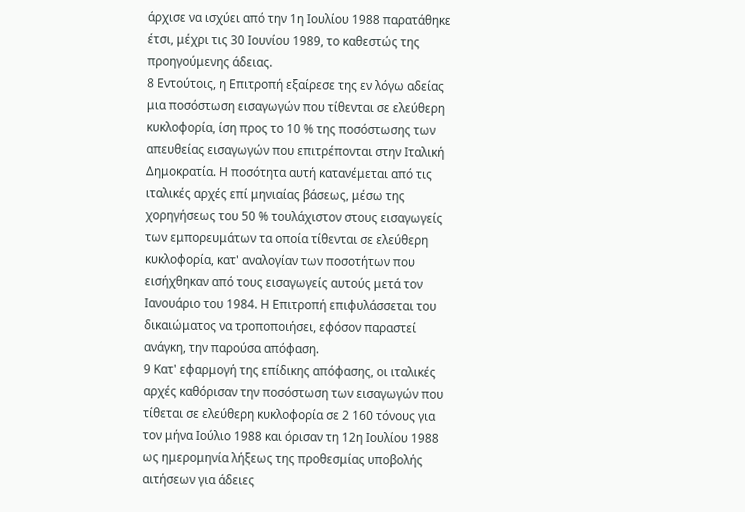άρχισε να ισχύει από την 1η Ιουλίου 1988 παρατάθηκε έτσι, μέχρι τις 30 Ιουνίου 1989, το καθεστώς της προηγούμενης άδειας.
8 Εντούτοις, η Επιτροπή εξαίρεσε της εν λόγω αδείας μια ποσόστωση εισαγωγών που τίθενται σε ελεύθερη κυκλοφορία, ίση προς το 10 % της ποσόστωσης των απευθείας εισαγωγών που επιτρέπονται στην Ιταλική Δημοκρατία. Η ποσότητα αυτή κατανέμεται από τις ιταλικές αρχές επί μηνιαίας βάσεως, μέσω της χορηγήσεως του 50 % τουλάχιστον στους εισαγωγείς των εμπορευμάτων τα οποία τίθενται σε ελεύθερη κυκλοφορία, κατ' αναλογίαν των ποσοτήτων που εισήχθηκαν από τους εισαγωγείς αυτούς μετά τον Ιανουάριο του 1984. Η Επιτροπή επιφυλάσσεται του δικαιώματος να τροποποιήσει, εφόσον παραστεί ανάγκη, την παρούσα απόφαση.
9 Κατ' εφαρμογή της επίδικης απόφασης, οι ιταλικές αρχές καθόρισαν την ποσόστωση των εισαγωγών που τίθεται σε ελεύθερη κυκλοφορία σε 2 160 τόνους για τον μήνα Ιούλιο 1988 και όρισαν τη 12η Ιουλίου 1988 ως ημερομηνία λήξεως της προθεσμίας υποβολής αιτήσεων για άδειες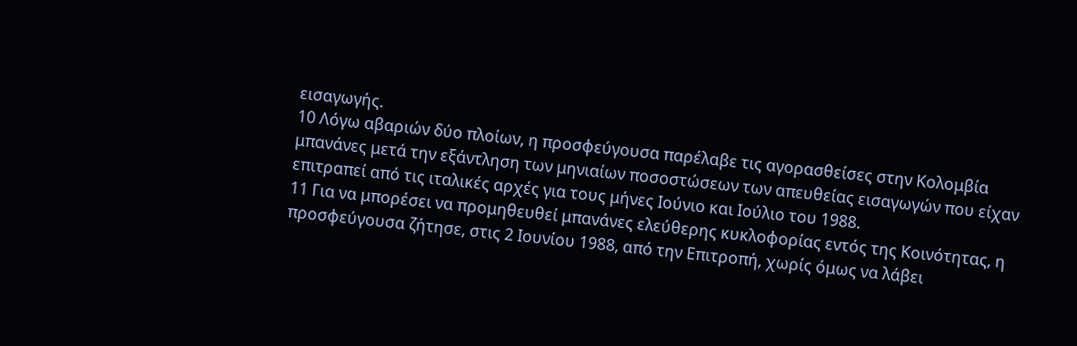εισαγωγής.
10 Λόγω αβαριών δύο πλοίων, η προσφεύγουσα παρέλαβε τις αγορασθείσες στην Κολομβία μπανάνες μετά την εξάντληση των μηνιαίων ποσοστώσεων των απευθείας εισαγωγών που είχαν επιτραπεί από τις ιταλικές αρχές για τους μήνες Ιούνιο και Ιούλιο του 1988.
11 Για να μπορέσει να προμηθευθεί μπανάνες ελεύθερης κυκλοφορίας εντός της Κοινότητας, η προσφεύγουσα ζήτησε, στις 2 Ιουνίου 1988, από την Επιτροπή, χωρίς όμως να λάβει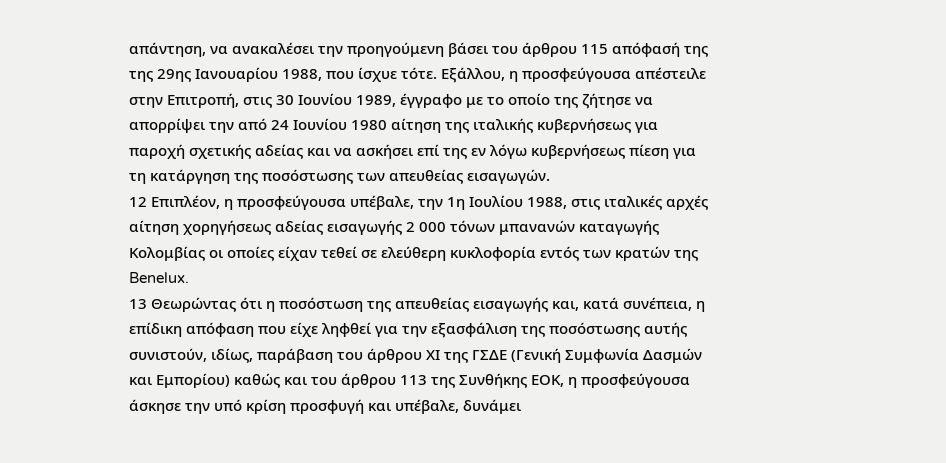απάντηση, να ανακαλέσει την προηγούμενη βάσει του άρθρου 115 απόφασή της της 29ης Ιανουαρίου 1988, που ίσχυε τότε. Εξάλλου, η προσφεύγουσα απέστειλε στην Επιτροπή, στις 30 Ιουνίου 1989, έγγραφο με το οποίο της ζήτησε να απορρίψει την από 24 Ιουνίου 1980 αίτηση της ιταλικής κυβερνήσεως για παροχή σχετικής αδείας και να ασκήσει επί της εν λόγω κυβερνήσεως πίεση για τη κατάργηση της ποσόστωσης των απευθείας εισαγωγών.
12 Επιπλέον, η προσφεύγουσα υπέβαλε, την 1η Ιουλίου 1988, στις ιταλικές αρχές αίτηση χορηγήσεως αδείας εισαγωγής 2 000 τόνων μπανανών καταγωγής Κολομβίας οι οποίες είχαν τεθεί σε ελεύθερη κυκλοφορία εντός των κρατών της Benelux.
13 Θεωρώντας ότι η ποσόστωση της απευθείας εισαγωγής και, κατά συνέπεια, η επίδικη απόφαση που είχε ληφθεί για την εξασφάλιση της ποσόστωσης αυτής συνιστούν, ιδίως, παράβαση του άρθρου ΧΙ της ΓΣΔΕ (Γενική Συμφωνία Δασμών και Εμπορίου) καθώς και του άρθρου 113 της Συνθήκης ΕΟΚ, η προσφεύγουσα άσκησε την υπό κρίση προσφυγή και υπέβαλε, δυνάμει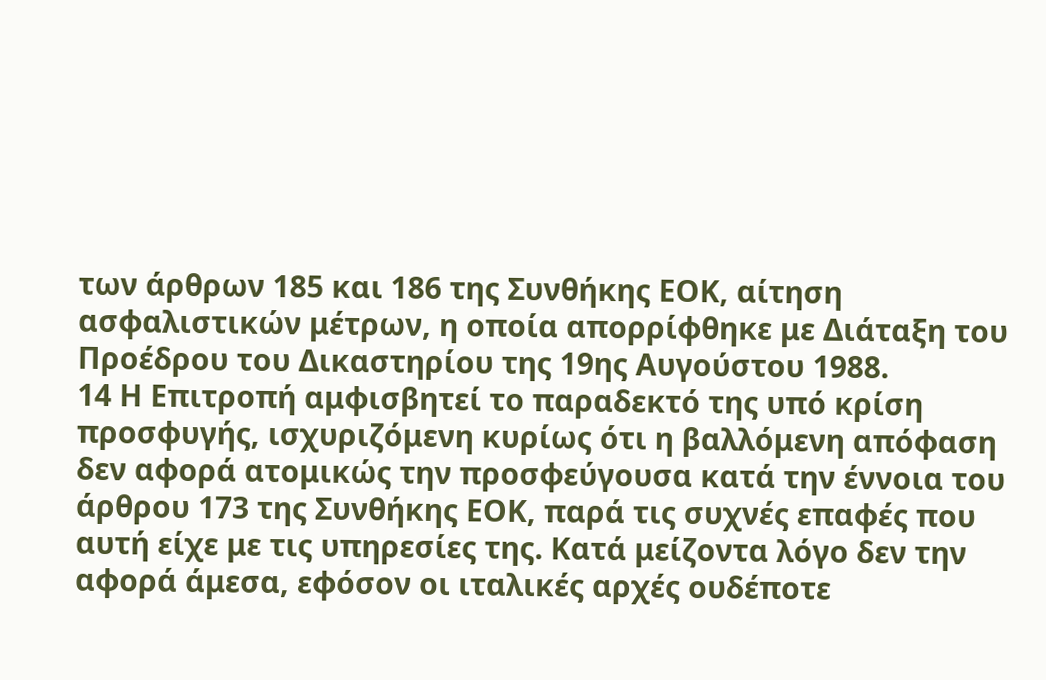των άρθρων 185 και 186 της Συνθήκης ΕΟΚ, αίτηση ασφαλιστικών μέτρων, η οποία απορρίφθηκε με Διάταξη του Προέδρου του Δικαστηρίου της 19ης Αυγούστου 1988.
14 Η Επιτροπή αμφισβητεί το παραδεκτό της υπό κρίση προσφυγής, ισχυριζόμενη κυρίως ότι η βαλλόμενη απόφαση δεν αφορά ατομικώς την προσφεύγουσα κατά την έννοια του άρθρου 173 της Συνθήκης ΕΟΚ, παρά τις συχνές επαφές που αυτή είχε με τις υπηρεσίες της. Κατά μείζοντα λόγο δεν την αφορά άμεσα, εφόσον οι ιταλικές αρχές ουδέποτε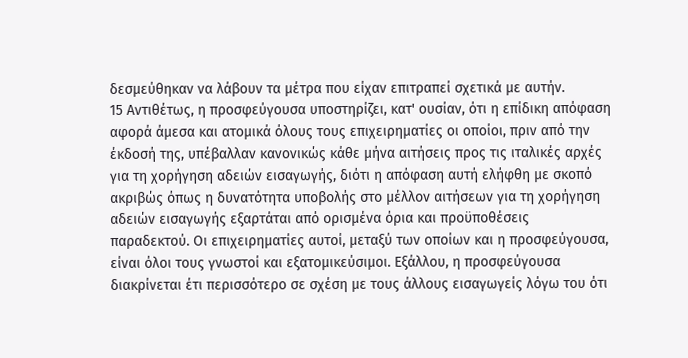δεσμεύθηκαν να λάβουν τα μέτρα που είχαν επιτραπεί σχετικά με αυτήν.
15 Αντιθέτως, η προσφεύγουσα υποστηρίζει, κατ' ουσίαν, ότι η επίδικη απόφαση αφορά άμεσα και ατομικά όλους τους επιχειρηματίες οι οποίοι, πριν από την έκδοσή της, υπέβαλλαν κανονικώς κάθε μήνα αιτήσεις προς τις ιταλικές αρχές για τη χορήγηση αδειών εισαγωγής, διότι η απόφαση αυτή ελήφθη με σκοπό ακριβώς όπως η δυνατότητα υποβολής στο μέλλον αιτήσεων για τη χορήγηση αδειών εισαγωγής εξαρτάται από ορισμένα όρια και προϋποθέσεις παραδεκτού. Οι επιχειρηματίες αυτοί, μεταξύ των οποίων και η προσφεύγουσα, είναι όλοι τους γνωστοί και εξατομικεύσιμοι. Εξάλλου, η προσφεύγουσα διακρίνεται έτι περισσότερο σε σχέση με τους άλλους εισαγωγείς λόγω του ότι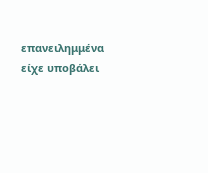επανειλημμένα είχε υποβάλει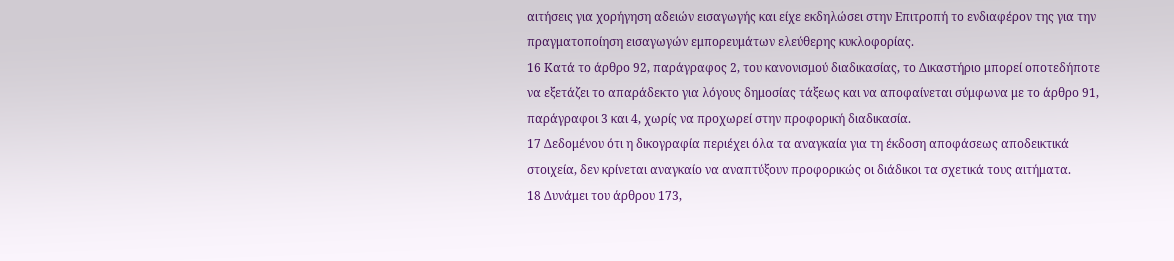αιτήσεις για χορήγηση αδειών εισαγωγής και είχε εκδηλώσει στην Επιτροπή το ενδιαφέρον της για την πραγματοποίηση εισαγωγών εμπορευμάτων ελεύθερης κυκλοφορίας.
16 Κατά το άρθρο 92, παράγραφος 2, του κανονισμού διαδικασίας, το Δικαστήριο μπορεί οποτεδήποτε να εξετάζει το απαράδεκτο για λόγους δημοσίας τάξεως και να αποφαίνεται σύμφωνα με το άρθρο 91, παράγραφοι 3 και 4, χωρίς να προχωρεί στην προφορική διαδικασία.
17 Δεδομένου ότι η δικογραφία περιέχει όλα τα αναγκαία για τη έκδοση αποφάσεως αποδεικτικά στοιχεία, δεν κρίνεται αναγκαίο να αναπτύξουν προφορικώς οι διάδικοι τα σχετικά τους αιτήματα.
18 Δυνάμει του άρθρου 173,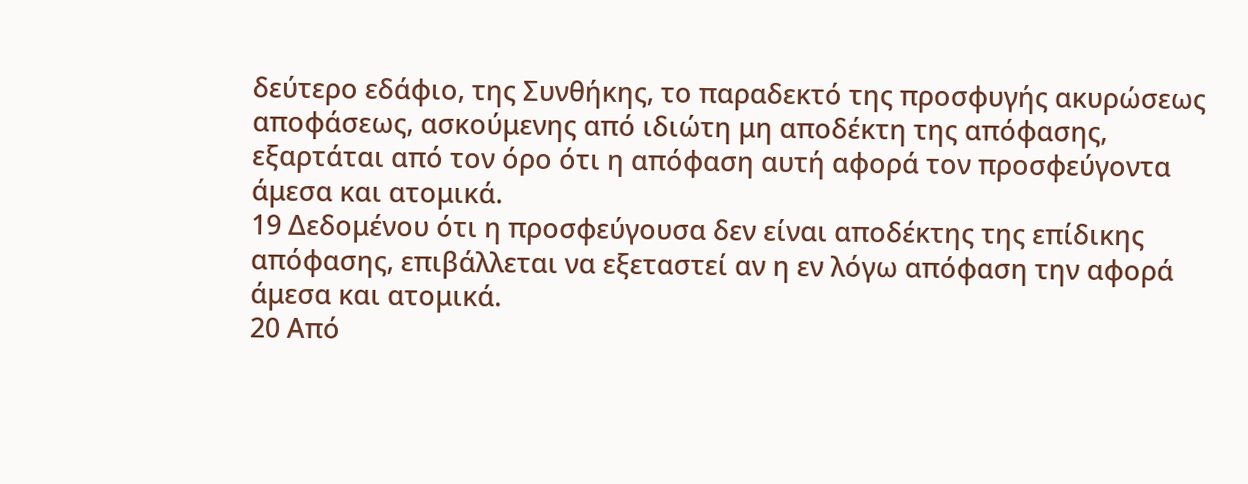δεύτερο εδάφιο, της Συνθήκης, το παραδεκτό της προσφυγής ακυρώσεως αποφάσεως, ασκούμενης από ιδιώτη μη αποδέκτη της απόφασης, εξαρτάται από τον όρο ότι η απόφαση αυτή αφορά τον προσφεύγοντα άμεσα και ατομικά.
19 Δεδομένου ότι η προσφεύγουσα δεν είναι αποδέκτης της επίδικης απόφασης, επιβάλλεται να εξεταστεί αν η εν λόγω απόφαση την αφορά άμεσα και ατομικά.
20 Από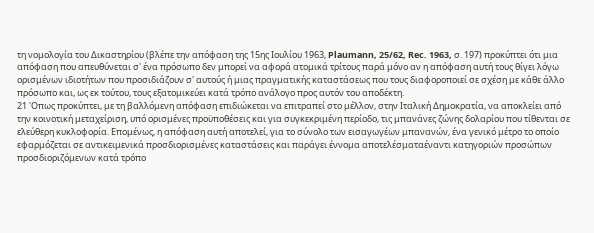τη νομολογία του Δικαστηρίου (βλέπε την απόφαση της 15ης Ιουλίου 1963, Plaumann, 25/62, Rec. 1963, σ. 197) προκύπτει ότι μια απόφαση που απευθύνεται σ' ένα πρόσωπο δεν μπορεί να αφορά ατομικά τρίτους παρά μόνο αν η απόφαση αυτή τους θίγει λόγω ορισμένων ιδιοτήτων που προσιδιάζουν σ' αυτούς ή μιας πραγματικής καταστάσεως που τους διαφοροποιεί σε σχέση με κάθε άλλο πρόσωπο και, ως εκ τούτου, τους εξατομικεύει κατά τρόπο ανάλογο προς αυτόν του αποδέκτη.
21 'Οπως προκύπτει, με τη βαλλόμενη απόφαση επιδιώκεται να επιτραπεί στο μέλλον, στην Ιταλική Δημοκρατία, να αποκλείει από την κοινοτική μεταχείριση, υπό ορισμένες προϋποθέσεις και για συγκεκριμένη περίοδο, τις μπανάνες ζώνης δολαρίου που τίθενται σε ελεύθερη κυκλοφορία. Επομένως, η απόφαση αυτή αποτελεί, για το σύνολο των εισαγωγέων μπανανών, ένα γενικό μέτρο το οποίο εφαρμόζεται σε αντικειμενικά προσδιορισμένες καταστάσεις και παράγει έννομα αποτελέσματαέναντι κατηγοριών προσώπων προσδιοριζόμενων κατά τρόπο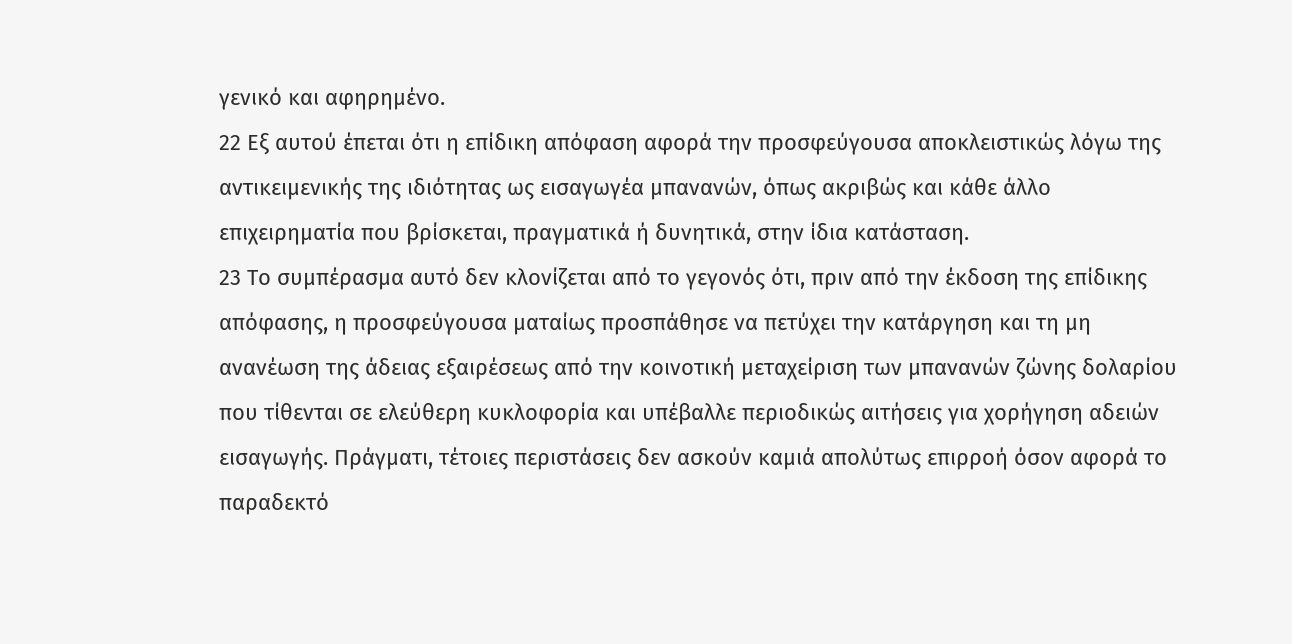γενικό και αφηρημένο.
22 Εξ αυτού έπεται ότι η επίδικη απόφαση αφορά την προσφεύγουσα αποκλειστικώς λόγω της αντικειμενικής της ιδιότητας ως εισαγωγέα μπανανών, όπως ακριβώς και κάθε άλλο επιχειρηματία που βρίσκεται, πραγματικά ή δυνητικά, στην ίδια κατάσταση.
23 Το συμπέρασμα αυτό δεν κλονίζεται από το γεγονός ότι, πριν από την έκδοση της επίδικης απόφασης, η προσφεύγουσα ματαίως προσπάθησε να πετύχει την κατάργηση και τη μη ανανέωση της άδειας εξαιρέσεως από την κοινοτική μεταχείριση των μπανανών ζώνης δολαρίου που τίθενται σε ελεύθερη κυκλοφορία και υπέβαλλε περιοδικώς αιτήσεις για χορήγηση αδειών εισαγωγής. Πράγματι, τέτοιες περιστάσεις δεν ασκούν καμιά απολύτως επιρροή όσον αφορά το παραδεκτό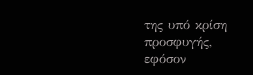της υπό κρίση προσφυγής, εφόσον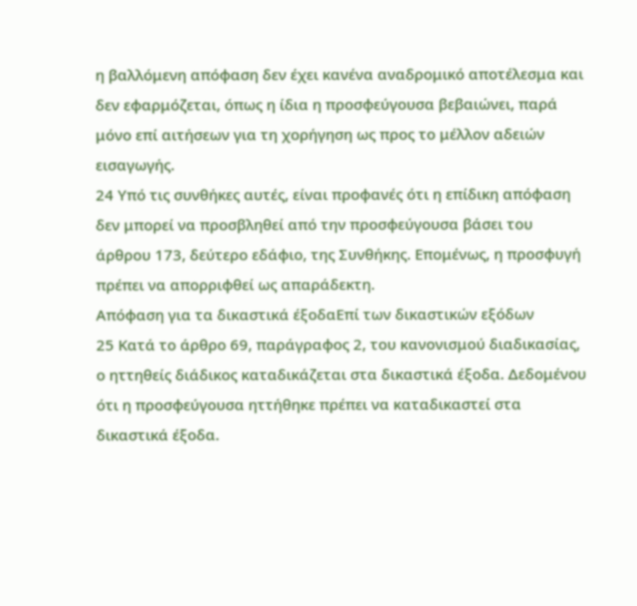η βαλλόμενη απόφαση δεν έχει κανένα αναδρομικό αποτέλεσμα και δεν εφαρμόζεται, όπως η ίδια η προσφεύγουσα βεβαιώνει, παρά μόνο επί αιτήσεων για τη χορήγηση ως προς το μέλλον αδειών εισαγωγής.
24 Υπό τις συνθήκες αυτές, είναι προφανές ότι η επίδικη απόφαση δεν μπορεί να προσβληθεί από την προσφεύγουσα βάσει του άρθρου 173, δεύτερο εδάφιο, της Συνθήκης. Επομένως, η προσφυγή πρέπει να απορριφθεί ως απαράδεκτη.
Απόφαση για τα δικαστικά έξοδαΕπί των δικαστικών εξόδων
25 Κατά το άρθρο 69, παράγραφος 2, του κανονισμού διαδικασίας, ο ηττηθείς διάδικος καταδικάζεται στα δικαστικά έξοδα. Δεδομένου ότι η προσφεύγουσα ηττήθηκε πρέπει να καταδικαστεί στα δικαστικά έξοδα.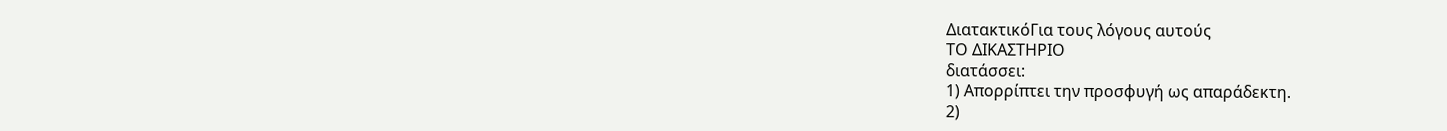ΔιατακτικόΓια τους λόγους αυτούς
ΤΟ ΔΙΚΑΣΤΗΡΙΟ
διατάσσει:
1) Απορρίπτει την προσφυγή ως απαράδεκτη.
2)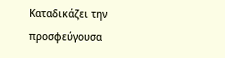Καταδικάζει την προσφεύγουσα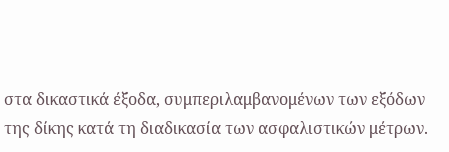στα δικαστικά έξοδα, συμπεριλαμβανομένων των εξόδων της δίκης κατά τη διαδικασία των ασφαλιστικών μέτρων.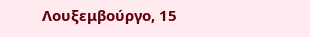Λουξεμβούργο, 15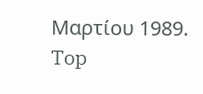Μαρτίου 1989.
Top